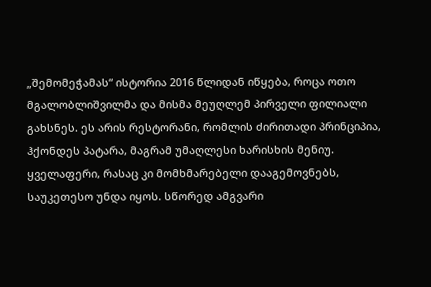„შემომეჭამას“ ისტორია 2016 წლიდან იწყება, როცა ოთო მგალობლიშვილმა და მისმა მეუღლემ პირველი ფილიალი გახსნეს. ეს არის რესტორანი, რომლის ძირითადი პრინციპია, ჰქონდეს პატარა, მაგრამ უმაღლესი ხარისხის მენიუ. ყველაფერი, რასაც კი მომხმარებელი დააგემოვნებს, საუკეთესო უნდა იყოს. სწორედ ამგვარი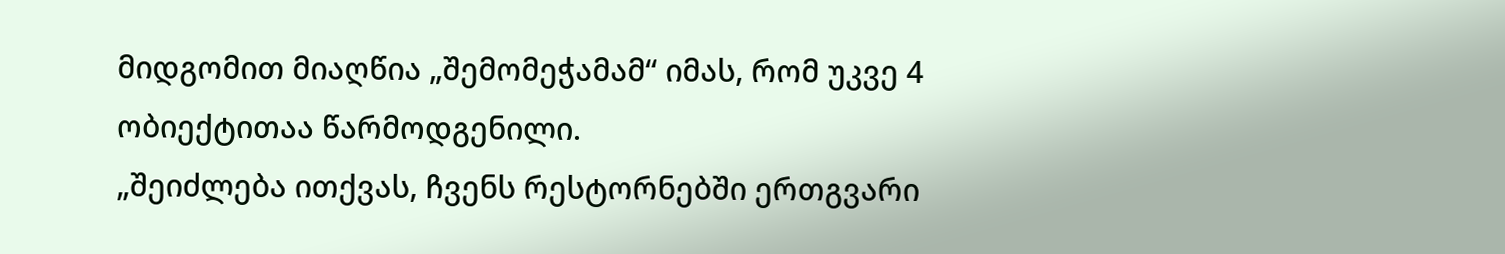მიდგომით მიაღწია „შემომეჭამამ“ იმას, რომ უკვე 4 ობიექტითაა წარმოდგენილი.
„შეიძლება ითქვას, ჩვენს რესტორნებში ერთგვარი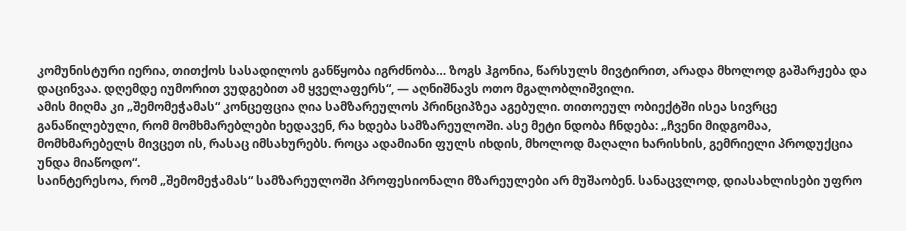კომუნისტური იერია, თითქოს სასადილოს განწყობა იგრძნობა… ზოგს ჰგონია, წარსულს მივტირით, არადა მხოლოდ გაშარჟება და დაცინვაა. დღემდე იუმორით ვუდგებით ამ ყველაფერს“, — აღნიშნავს ოთო მგალობლიშვილი.
ამის მიღმა კი „შემომეჭამას“ კონცეფცია ღია სამზარეულოს პრინციპზეა აგებული. თითოეულ ობიექტში ისეა სივრცე განაწილებული, რომ მომხმარებლები ხედავენ, რა ხდება სამზარეულოში. ასე მეტი ნდობა ჩნდება: „ჩვენი მიდგომაა, მომხმარებელს მივცეთ ის, რასაც იმსახურებს. როცა ადამიანი ფულს იხდის, მხოლოდ მაღალი ხარისხის, გემრიელი პროდუქცია უნდა მიაწოდო“.
საინტერესოა, რომ „შემომეჭამას“ სამზარეულოში პროფესიონალი მზარეულები არ მუშაობენ. სანაცვლოდ, დიასახლისები უფრო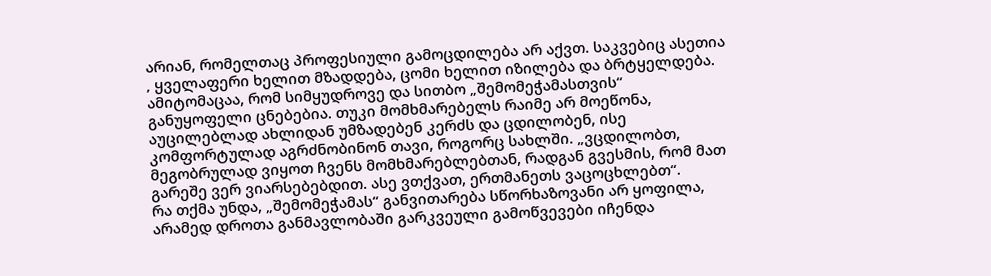არიან, რომელთაც პროფესიული გამოცდილება არ აქვთ. საკვებიც ასეთია ‚ ყველაფერი ხელით მზადდება, ცომი ხელით იზილება და ბრტყელდება. ამიტომაცაა, რომ სიმყუდროვე და სითბო „შემომეჭამასთვის“ განუყოფელი ცნებებია. თუკი მომხმარებელს რაიმე არ მოეწონა, აუცილებლად ახლიდან უმზადებენ კერძს და ცდილობენ, ისე კომფორტულად აგრძნობინონ თავი, როგორც სახლში. „ვცდილობთ, მეგობრულად ვიყოთ ჩვენს მომხმარებლებთან, რადგან გვესმის, რომ მათ გარეშე ვერ ვიარსებებდით. ასე ვთქვათ, ერთმანეთს ვაცოცხლებთ“.
რა თქმა უნდა, „შემომეჭამას“ განვითარება სწორხაზოვანი არ ყოფილა, არამედ დროთა განმავლობაში გარკვეული გამოწვევები იჩენდა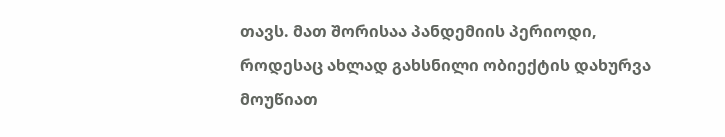თავს. მათ შორისაა პანდემიის პერიოდი, როდესაც ახლად გახსნილი ობიექტის დახურვა მოუწიათ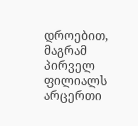დროებით, მაგრამ პირველ ფილიალს არცერთი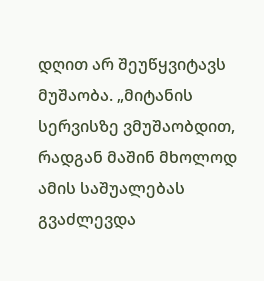დღით არ შეუწყვიტავს მუშაობა. „მიტანის სერვისზე ვმუშაობდით, რადგან მაშინ მხოლოდ ამის საშუალებას გვაძლევდა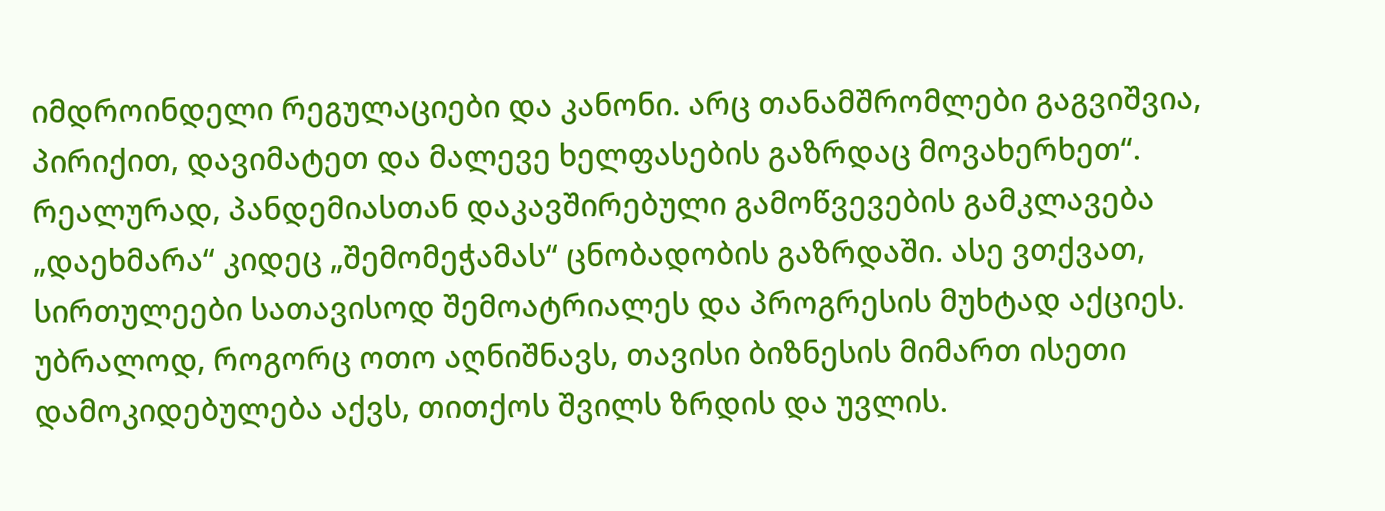იმდროინდელი რეგულაციები და კანონი. არც თანამშრომლები გაგვიშვია, პირიქით, დავიმატეთ და მალევე ხელფასების გაზრდაც მოვახერხეთ“.
რეალურად, პანდემიასთან დაკავშირებული გამოწვევების გამკლავება „დაეხმარა“ კიდეც „შემომეჭამას“ ცნობადობის გაზრდაში. ასე ვთქვათ, სირთულეები სათავისოდ შემოატრიალეს და პროგრესის მუხტად აქციეს. უბრალოდ, როგორც ოთო აღნიშნავს, თავისი ბიზნესის მიმართ ისეთი დამოკიდებულება აქვს, თითქოს შვილს ზრდის და უვლის.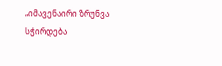„იმავენაირი ზრუნვა სჭირდება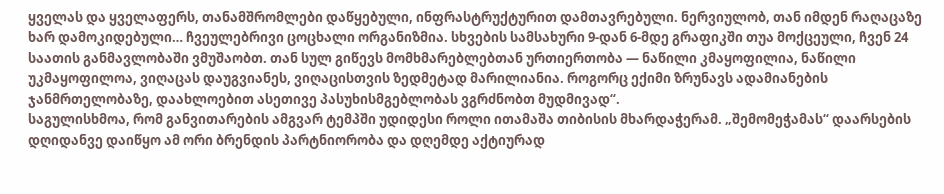ყველას და ყველაფერს, თანამშრომლები დაწყებული, ინფრასტრუქტურით დამთავრებული. ნერვიულობ, თან იმდენ რაღაცაზე ხარ დამოკიდებული… ჩვეულებრივი ცოცხალი ორგანიზმია. სხვების სამსახური 9-დან 6-მდე გრაფიკში თუა მოქცეული, ჩვენ 24 საათის განმავლობაში ვმუშაობთ. თან სულ გიწევს მომხმარებლებთან ურთიერთობა — ნაწილი კმაყოფილია, ნაწილი უკმაყოფილოა, ვიღაცას დაუგვიანეს, ვიღაცისთვის ზედმეტად მარილიანია. როგორც ექიმი ზრუნავს ადამიანების ჯანმრთელობაზე, დაახლოებით ასეთივე პასუხისმგებლობას ვგრძნობთ მუდმივად“.
საგულისხმოა, რომ განვითარების ამგვარ ტემპში უდიდესი როლი ითამაშა თიბისის მხარდაჭერამ. „შემომეჭამას“ დაარსების დღიდანვე დაიწყო ამ ორი ბრენდის პარტნიორობა და დღემდე აქტიურად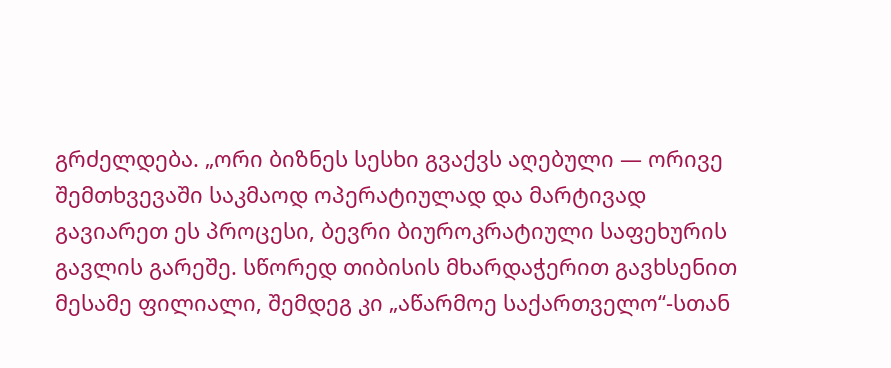გრძელდება. „ორი ბიზნეს სესხი გვაქვს აღებული — ორივე შემთხვევაში საკმაოდ ოპერატიულად და მარტივად გავიარეთ ეს პროცესი, ბევრი ბიუროკრატიული საფეხურის გავლის გარეშე. სწორედ თიბისის მხარდაჭერით გავხსენით მესამე ფილიალი, შემდეგ კი „აწარმოე საქართველო“-სთან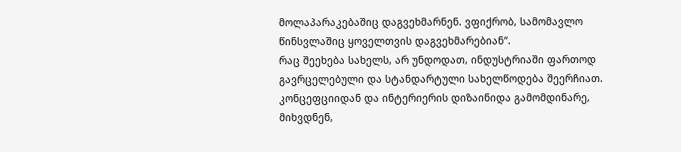მოლაპარაკებაშიც დაგვეხმარნენ. ვფიქრობ, სამომავლო წინსვლაშიც ყოველთვის დაგვეხმარებიან“.
რაც შეეხება სახელს, არ უნდოდათ, ინდუსტრიაში ფართოდ გავრცელებული და სტანდარტული სახელწოდება შეერჩიათ. კონცეფციიდან და ინტერიერის დიზაინიდა გამომდინარე, მიხვდნენ,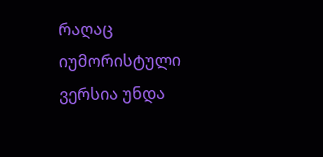რაღაც იუმორისტული ვერსია უნდა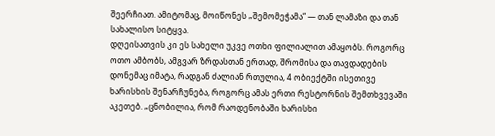შეერჩიათ. ამიტომაც, მოიწონეს „შემომეჭამა“ — თან ლამაზი და თან სახალისო სიტყვა.
დღეისათვის კი ეს სახელი უკვე ოთხი ფილიალით ამაყობს. როგორც ოთო ამბობს, ამგვარ ზრდასთან ერთად, შრომისა და თავდადების დონემაც იმატა, რადგან ძალიან რთულია, 4 ობიექტში ისეთივე ხარისხის შენარჩუნება, როგორც ამას ერთი რესტორნის შემთხვევაში აკეთებ. „ცნობილია, რომ რაოდენობაში ხარისხი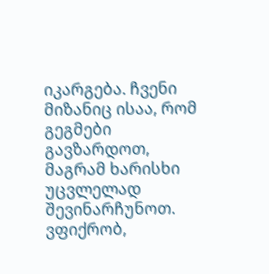იკარგება. ჩვენი მიზანიც ისაა, რომ გეგმები გავზარდოთ, მაგრამ ხარისხი უცვლელად შევინარჩუნოთ. ვფიქრობ,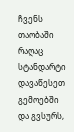ჩვენს თაობაში რაღაც სტანდარტი დავაწესეთ გემოებში და გვსურს,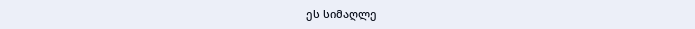ეს სიმაღლე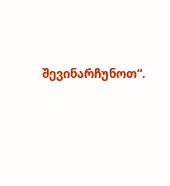შევინარჩუნოთ“.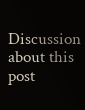Discussion about this post